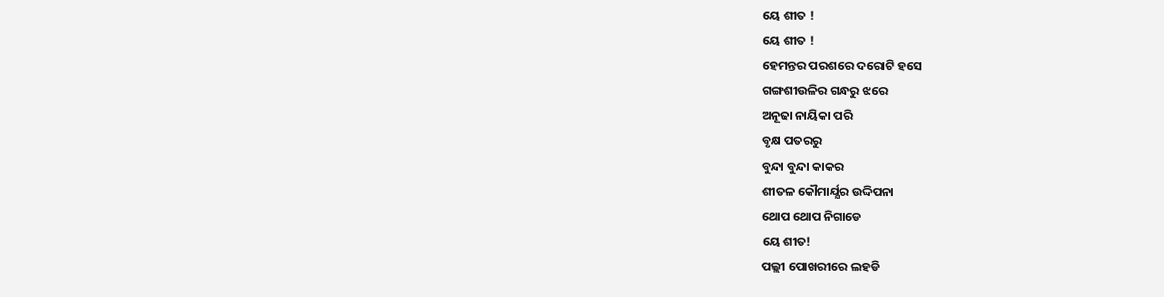ୟେ ଶୀତ !
ୟେ ଶୀତ !
ହେମନ୍ତର ପରଶରେ ଦରୋଟି ହସେ
ଗଙ୍ଗଶୀଉଳିର ଗନ୍ଧରୁ ଝରେ
ଅନୂଢା ନାୟିକା ପରି
ବୃକ୍ଷ ପତରରୁ
ବୁନ୍ଦା ବୁନ୍ଦା କାକର
ଶୀତଳ କୌମାର୍ଯ୍ଯର ଉଦ୍ଦିପନା
ଥୋପ ଥୋପ ନିଗାଡେ
ୟେ ଶୀତ!
ପଲ୍ଲୀ ପୋଖରୀରେ ଲହଡି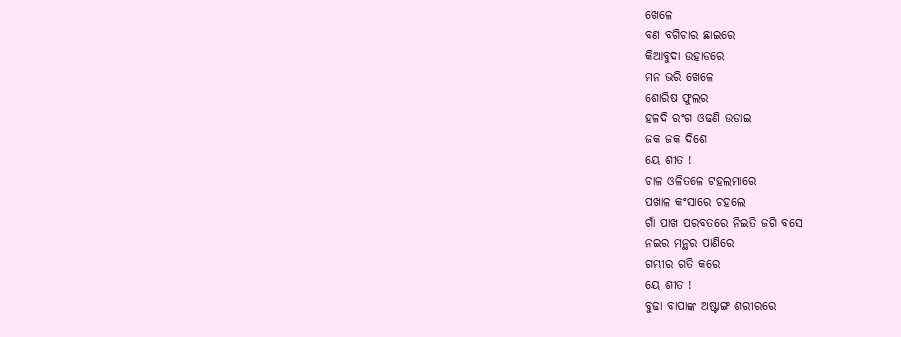ଖେଳେ
ବଣ ବଗିଚାର ଛାଇରେ
କିଆବୁଦା ଉହାଡରେ
ମନ ଭରି ଖେଳେ
ଶୋରିଷ ଫୁଲର
ହଳଦି ରଂଗ ଓଢଣି ଉଡାଇ
ଜକ ଜକ ଦିଶେ
ୟେ ଶୀତ !
ଚାଳ ଓଳିତଳେ ଟହଲମାରେ
ପଖାଳ କଂସାରେ ଚହଲେ
ଗାଁ ପାଖ ପରବତରେ ନିଇତି ଜଗି ବସେ
ନଇର ମନ୍ଥର ପାଣିରେ
ଗମ୍ଭୀର ଗତି କରେ
ୟେ ଶୀତ !
ବୁଢା ବାପାଙ୍କ ଅଷ୍ଟାଙ୍ଗ ଶରୀରରେ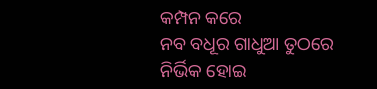କମ୍ପନ କରେ
ନବ ବଧୂର ଗାଧୁଆ ତୁଠରେ
ନିର୍ଭିକ ହୋଇ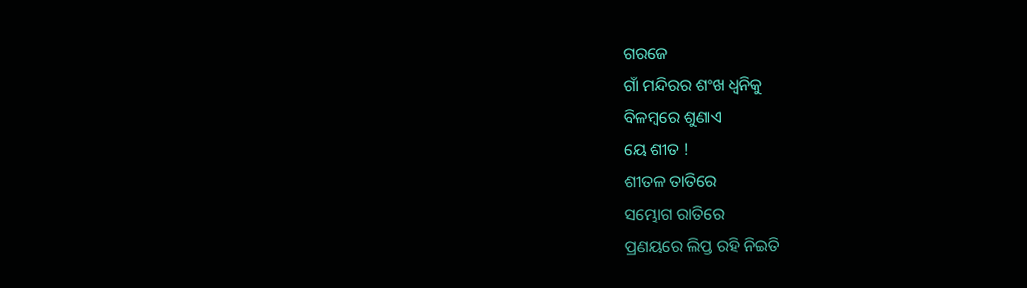ଗରଜେ
ଗାଁ ମନ୍ଦିରର ଶଂଖ ଧ୍ବନିକୁ
ବିଳମ୍ବରେ ଶୁଣାଏ
ୟେ ଶୀତ !
ଶୀତଳ ତାତିରେ
ସମ୍ଭୋଗ ରାତିରେ
ପ୍ରଣୟରେ ଲିପ୍ତ ରହି ନିଇତି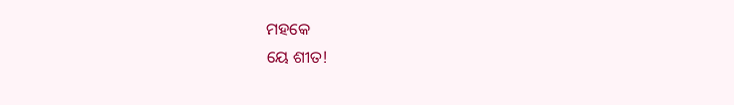ମହକେ
ୟେ ଶୀତ!